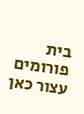בית פורומים עצור כאן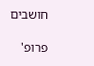חושבים

פרופ'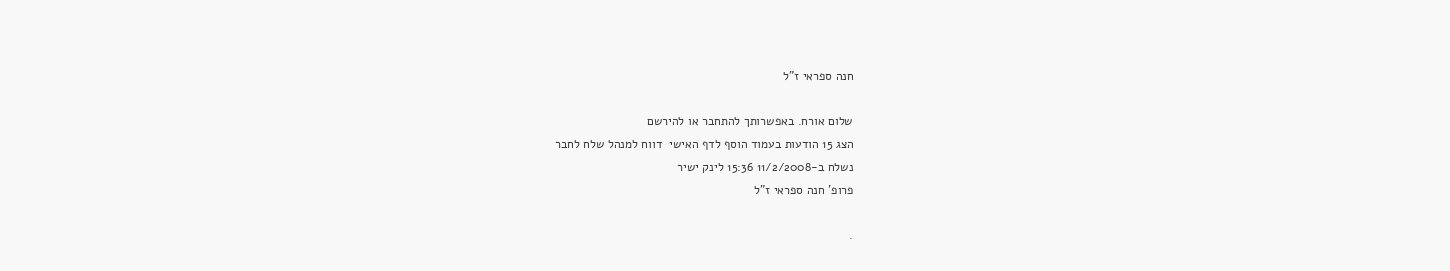חנה ספראי ז"ל

שלום אורח. באפשרותך להתחבר או להירשם
הצג 15 הודעות בעמוד הוסף לדף האישי  דווח למנהל שלח לחבר
נשלח ב-11/2/2008 15:36 לינק ישיר
פרופ' חנה ספראי ז"ל

.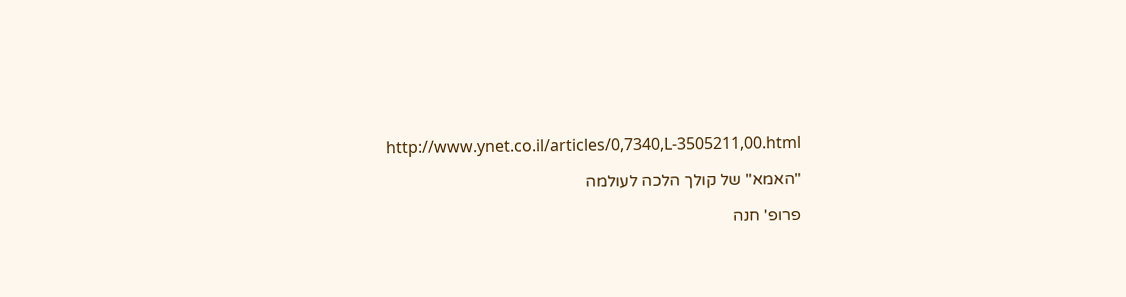http://www.ynet.co.il/articles/0,7340,L-3505211,00.html

"האמא" של קולך הלכה לעולמה

פרופ' חנה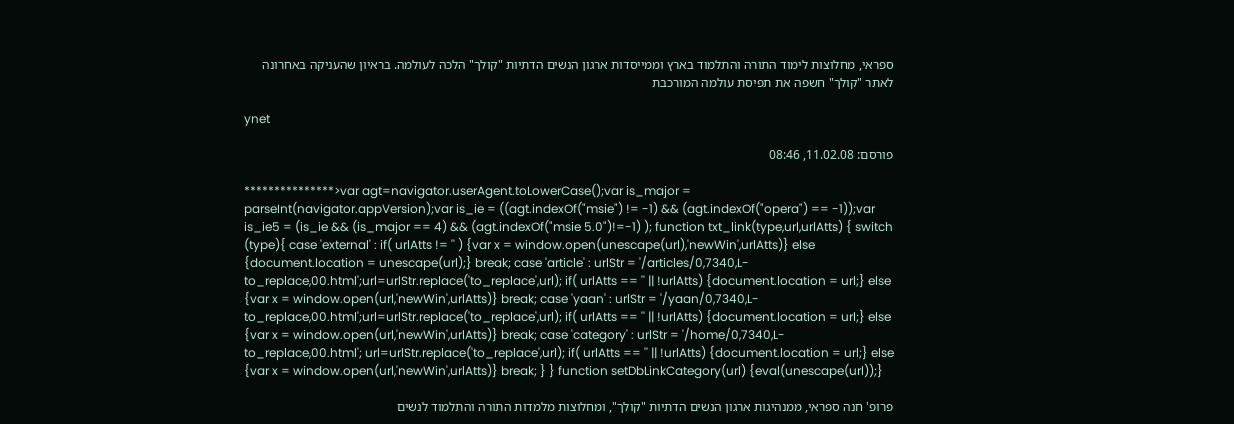ספראי, מחלוצות לימוד התורה והתלמוד בארץ וממייסדות ארגון הנשים הדתיות "קולך" הלכה לעולמה. בראיון שהעניקה באחרונה לאתר "קולך" חשפה את תפיסת עולמה המורכבת

ynet

פורסם: 11.02.08, 08:46

***************>var agt=navigator.userAgent.toLowerCase();var is_major = parseInt(navigator.appVersion);var is_ie = ((agt.indexOf("msie") != -1) && (agt.indexOf("opera") == -1));var is_ie5 = (is_ie && (is_major == 4) && (agt.indexOf("msie 5.0")!=-1) ); function txt_link(type,url,urlAtts) { switch (type){ case 'external' : if( urlAtts != '' ) {var x = window.open(unescape(url),'newWin',urlAtts)} else {document.location = unescape(url);} break; case 'article' : urlStr = '/articles/0,7340,L-to_replace,00.html';url=urlStr.replace('to_replace',url); if( urlAtts == '' || !urlAtts) {document.location = url;} else {var x = window.open(url,'newWin',urlAtts)} break; case 'yaan' : urlStr = '/yaan/0,7340,L-to_replace,00.html';url=urlStr.replace('to_replace',url); if( urlAtts == '' || !urlAtts) {document.location = url;} else {var x = window.open(url,'newWin',urlAtts)} break; case 'category' : urlStr = '/home/0,7340,L-to_replace,00.html'; url=urlStr.replace('to_replace',url); if( urlAtts == '' || !urlAtts) {document.location = url;} else {var x = window.open(url,'newWin',urlAtts)} break; } } function setDbLinkCategory(url) {eval(unescape(url));}

פרופ' חנה ספראי, ממנהיגות ארגון הנשים הדתיות "קולך", ומחלוצות מלמדות התורה והתלמוד לנשים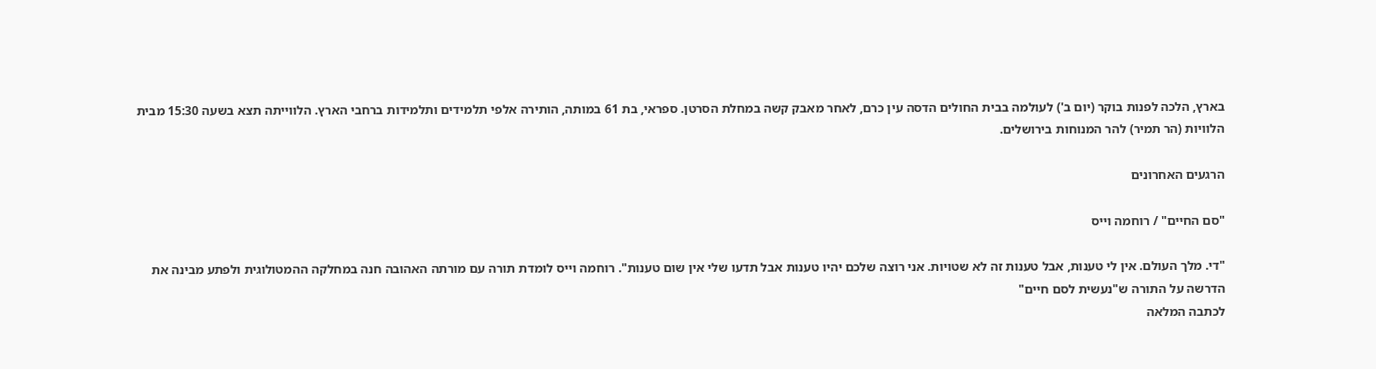בארץ, הלכה לפנות בוקר (יום ב') לעולמה בבית החולים הדסה עין כרם, לאחר מאבק קשה במחלת הסרטן. ספראי, בת 61 במותה, הותירה אלפי תלמידים ותלמידות ברחבי הארץ. הלווייתה תצא בשעה 15:30 מבית הלוויות (הר תמיר) להר המנוחות בירושלים.

הרגעים האחרונים

"סם החיים" / רוחמה וייס

"די. מלך העולם. אין לי טענות, אבל טענות זה לא שטויות. אני רוצה שלכם יהיו טענות אבל תדעו שלי אין שום טענות". רוחמה וייס לומדת תורה עם מורתה האהובה חנה במחלקה ההמטולוגית ולפתע מבינה את הדרשה על התורה ש"נעשית לסם חיים"
לכתבה המלאה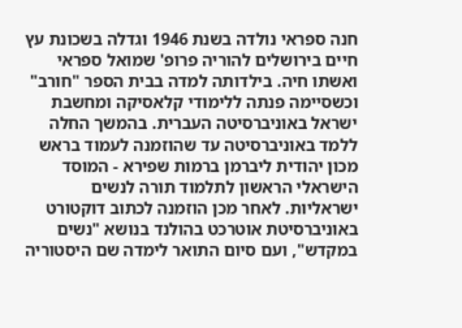חנה ספראי נולדה בשנת 1946 וגדלה בשכונת עץ חיים בירושלים להוריה פרופ' שמואל ספראי ואשתו חיה. בילדותה למדה בבית הספר "חורב" וכשסיימה פנתה ללימודי קלאסיקה ומחשבת ישראל באוניברסיטה העברית. בהמשך החלה ללמד באוניברסיטה עד שהוזמנה לעמוד בראש מכון יהודית ליברמן ברמות שפירא - המוסד הישראלי הראשון לתלמוד תורה לנשים ישראליות. לאחר מכן הוזמנה לכתוב דוקטורט באוניברסיטת אוטרכט בהולנד בנושא "נשים במקדש", ועם סיום התואר לימדה שם היסטוריה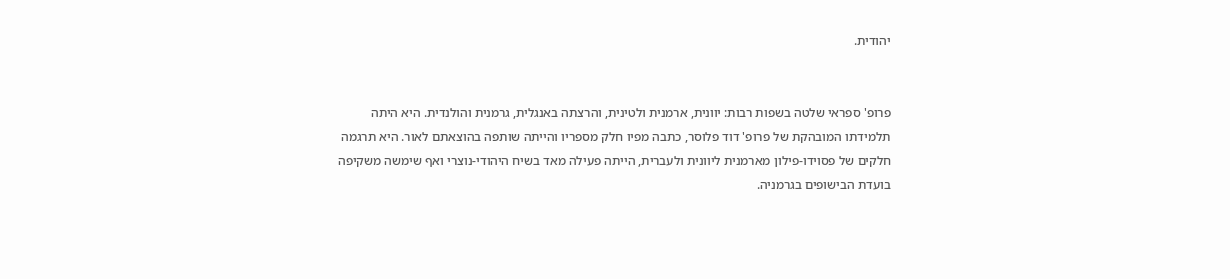יהודית.


פרופ' ספראי שלטה בשפות רבות: יוונית, ארמנית ולטינית, והרצתה באנגלית, גרמנית והולנדית. היא היתה תלמידתו המובהקת של פרופ' דוד פלוסר, כתבה מפיו חלק מספריו והייתה שותפה בהוצאתם לאור. היא תרגמה חלקים של פסוידו-פילון מארמנית ליוונית ולעברית, הייתה פעילה מאד בשיח היהודי-נוצרי ואף שימשה משקיפה בועדת הבישופים בגרמניה.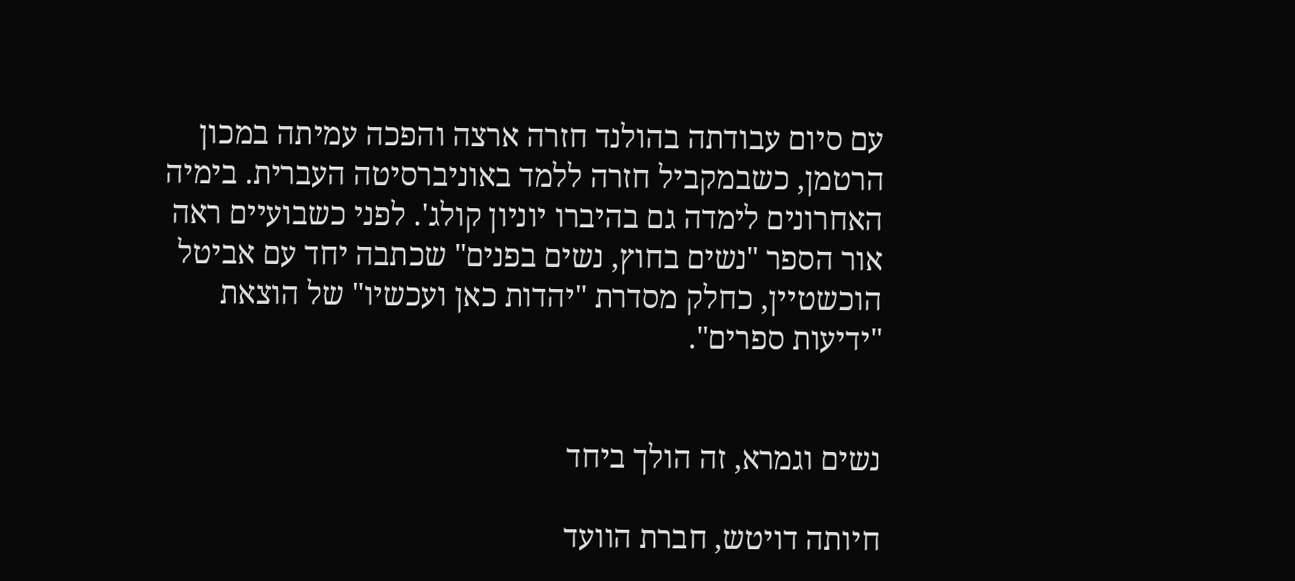עם סיום עבודתה בהולנד חזרה ארצה והפכה עמיתה במכון הרטמן, כשבמקביל חזרה ללמד באוניברסיטה העברית. בימיה האחרונים לימדה גם בהיברו יוניון קולג'. לפני כשבועיים ראה אור הספר "נשים בחוץ, נשים בפנים" שכתבה יחד עם אביטל הוכשטיין, כחלק מסדרת "יהדות כאן ועכשיו" של הוצאת "ידיעות ספרים".


נשים וגמרא, זה הולך ביחד

חיותה דויטש, חברת הוועד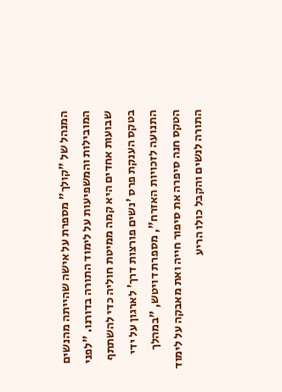המנהל של "קולך" מספרת על אישה שהייתה מהנשים המובילות והמשפיעות על לימוד התורה בדורנו. "לפני שבועות אחדים היא קמה ממיטת חוליה כדי להשתתף בטקס הענקת פרס 'נשים פורצות דרך' לארגון על ידי התנועה לזכויות האזרח", מספרת דויטש, "במהלך הטקס חנה סיפרה את סיפור חייה ואת מאבקה על לימוד התורה לנשים והקבל כולו הריע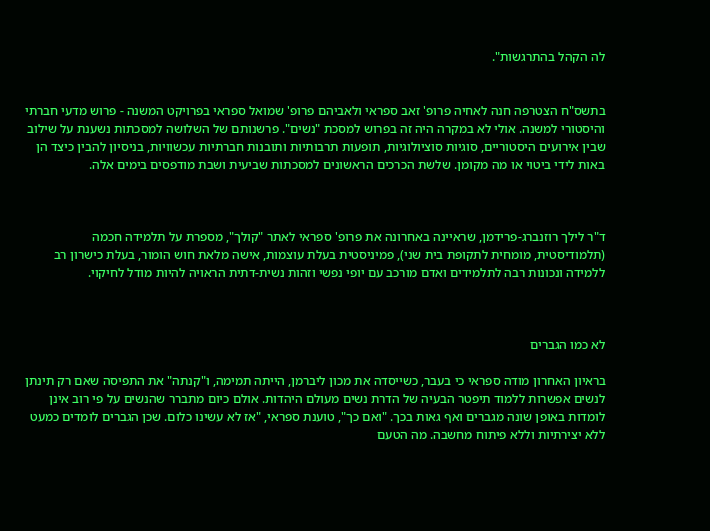לה הקהל בהתרגשות".


בתשס"ח הצטרפה חנה לאחיה פרופ' זאב ספראי ולאביהם פרופ' שמואל ספראי בפרויקט המשנה - פרוש מדעי חברתי והיסטורי למשנה. אולי לא במקרה היה זה בפרוש למסכת "נשים". פרשנותם של השלושה למסכתות נשענת על שילוב שבין אירועים היסטוריים, סוגיות סוציולוגיות, תופעות תרבותיות ותובנות חברתיות עכשוויות, בניסיון להבין כיצד הן באות לידי ביטוי או מה מקומן. שלשת הכרכים הראשונים למסכתות שביעית ושבת מודפסים בימים אלה.



ד"ר לילך רוזנברג-פרידמן, שראיינה באחרונה את פרופ' ספראי לאתר "קולך", מספרת על תלמידה חכמה (תלמודיסטית, מומחית לתקופת בית שני), פמיניסטית בעלת עוצמות, אישה מלאת חוש הומור, בעלת כישרון רב ללמידה ונכונות רבה לתלמידים ואדם מורכב עם יופי נפשי וזהות נשית-דתית הראויה להיות מודל לחיקוי.



לא כמו הגברים

בראיון האחרון מודה ספראי כי בעבר, כשייסדה את מכון ליברמן, הייתה תמימה, ו"קנתה" את התפיסה שאם רק תינתן לנשים אפשרות ללמוד תיפטר הבעיה של הדרת נשים מעולם היהדות. אולם כיום מתברר שהנשים על פי רוב אינן לומדות באופן שונה מגברים ואף גאות בכך. "ואם כך", טוענת ספראי, "אז לא עשינו כלום. שכן הגברים לומדים כמעט ללא יצירתיות וללא פיתוח מחשבה. מה הטעם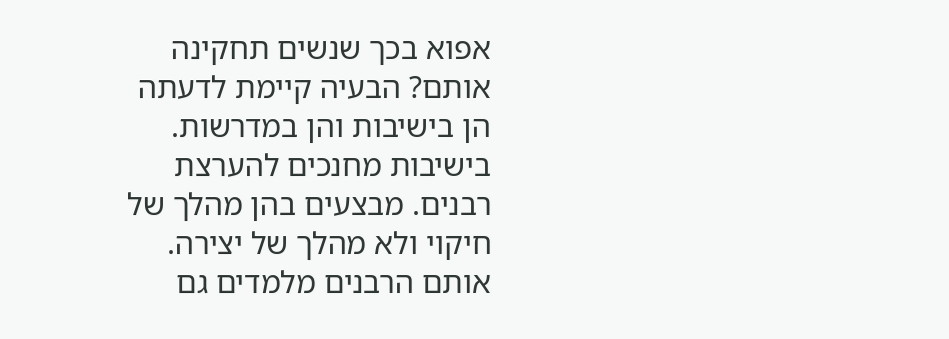אפוא בכך שנשים תחקינה אותם? הבעיה קיימת לדעתה הן בישיבות והן במדרשות. בישיבות מחנכים להערצת רבנים. מבצעים בהן מהלך של חיקוי ולא מהלך של יצירה. אותם הרבנים מלמדים גם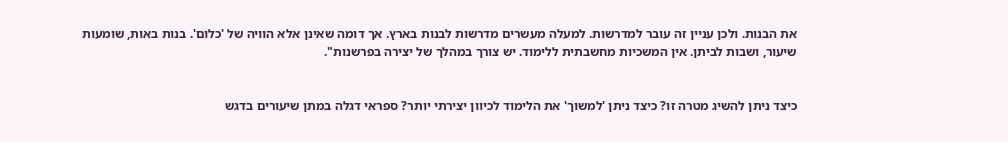את הבנות. ולכן עניין זה עובר למדרשות. למעלה מעשרים מדרשות לבנות בארץ. אך דומה שאינן אלא הוויה של 'כלום'. בנות באות, שומעות שיעור, ושבות לביתן. אין המשכיות מחשבתית ללימוד. יש צורך במהלך של יצירה בפרשנות".


כיצד ניתן להשיג מטרה זו? כיצד ניתן 'למשוך' את הלימוד לכיוון יצירתי יותר? ספראי דגלה במתן שיעורים בדגש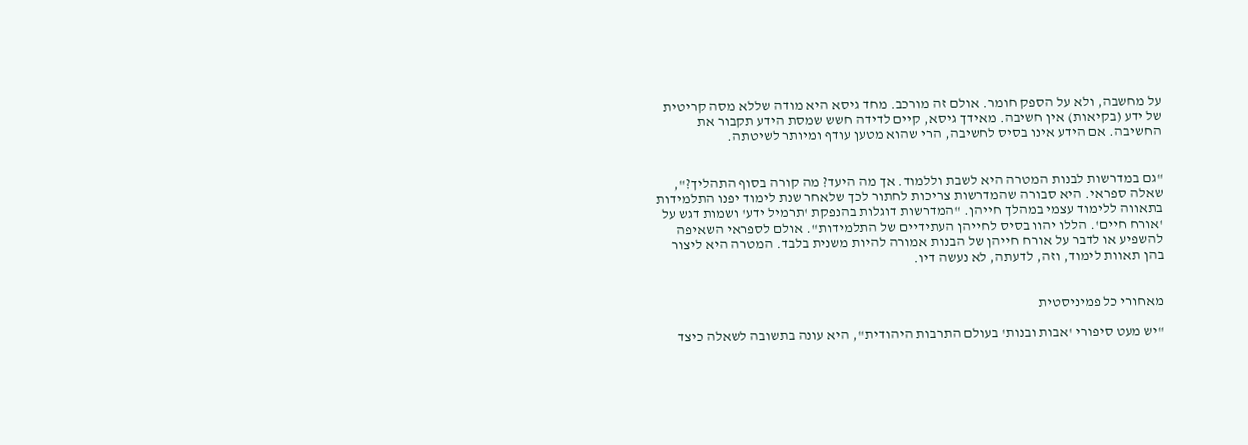על מחשבה, ולא על הספק חומר. אולם זה מורכב. מחד גיסא היא מודה שללא מסה קריטית של ידע (בקיאות) אין חשיבה. מאידך גיסא, קיים לדידה חשש שמסת הידע תקבור את החשיבה. אם הידע אינו בסיס לחשיבה, הרי שהוא מטען עודף ומיותר לשיטתה.


"גם במדרשות לבנות המטרה היא לשבת וללמוד. אך מה היעד? מה קורה בסוף התהליך?", שאלה ספראי. היא סבורה שהמדרשות צריכות לחתור לכך שלאחר שנת לימוד יפנו התלמידות בתאווה ללימוד עצמי במהלך חייהן. "המדרשות דוגלות בהנפקת 'תרמיל ידע' ושמות דגש על 'אורח חיים'. הללו יהוו בסיס לחייהן העתידיים של התלמידות". אולם לספראי השאיפה להשפיע או לדבר על אורח חייהן של הבנות אמורה להיות משנית בלבד. המטרה היא ליצור בהן תאוות לימוד, וזה, לדעתה, לא נעשה דיו.


מאחורי כל פמיניסטית

"יש מעט סיפורי 'אבות ובנות' בעולם התרבות היהודית", היא עונה בתשובה לשאלה כיצד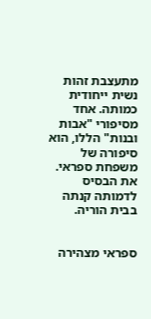מתעצבת זהות נשית ייחודית כמותה. אחד מסיפורי "אבות ובנות" הללו, הוא סיפורה של משפחת ספראי. את הבסיס לדמותה קנתה בבית הוריה.


ספראי מצהירה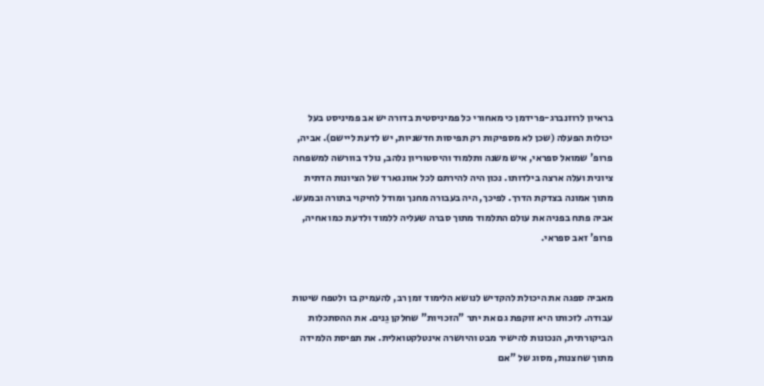בראיון לרוזנברג-פרידמן כי מאחורי כל פמיניסטית בדורה יש אב פמיניסט בעל יכולות הפעלה (שכן לא מספיקות רק תפיסות חדשניות, יש לדעת ליישם). אביה, פרופ' שמואל ספראי, איש משנה ותלמוד והיסטוריון נלהב, נולד בוורשה למשפחה ציונית ועלה ארצה בילדותו. נכון היה להירתם לכל אוונגארד של הציונות הדתית מתוך אמונה בצדקת הדרך. לפיכך, היה בעבורה מחנך ומודל לחיקוי בתורה ובמעש. אביה פתח בפניה את עולם התלמוד מתוך סברה שעליה ללמוד ולדעת כמו אחיה, פרופ' זאב ספראי.


מאביה ספגה את היכולת להקדיש לנושא הלימוד זמן רב, להעמיק בו ולטפח שיטות עבודה. לזכותו היא זוקפת גם את יתר "הזכויות" שחלקן גֵנים. את ההסתכלות הביקורתית, הנכונות להישיר מבט והיושרה אינטלקטואלית. את תפיסת הלמידה מתוך שחצנות, מסוג של "אם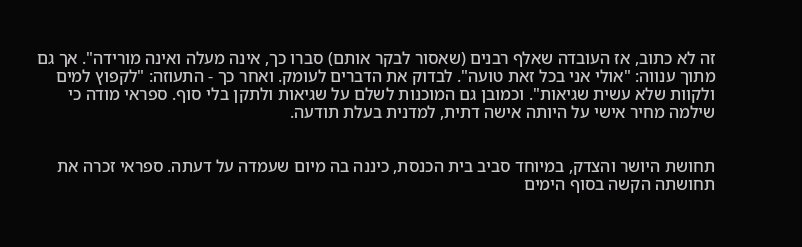זה לא כתוב, אז העובדה שאלף רבנים (שאסור לבקר אותם) סברו כך, אינה מעלה ואינה מורידה". אך גם מתוך ענווה: "אולי אני בכל זאת טועה". לבדוק את הדברים לעומק. ואחר כך - התעוזה: "לקפוץ למים ולקוות שלא עשית שגיאות". וכמובן גם המוכנות לשלם על שגיאות ולתקן בלי סוף. ספראי מודה כי שילמה מחיר אישי על היותה אישה דתית, למדנית בעלת תודעה.


תחושת היושר והצדק, במיוחד סביב בית הכנסת, כיננה בה מיום שעמדה על דעתה. ספראי זכרה את תחושתה הקשה בסוף הימים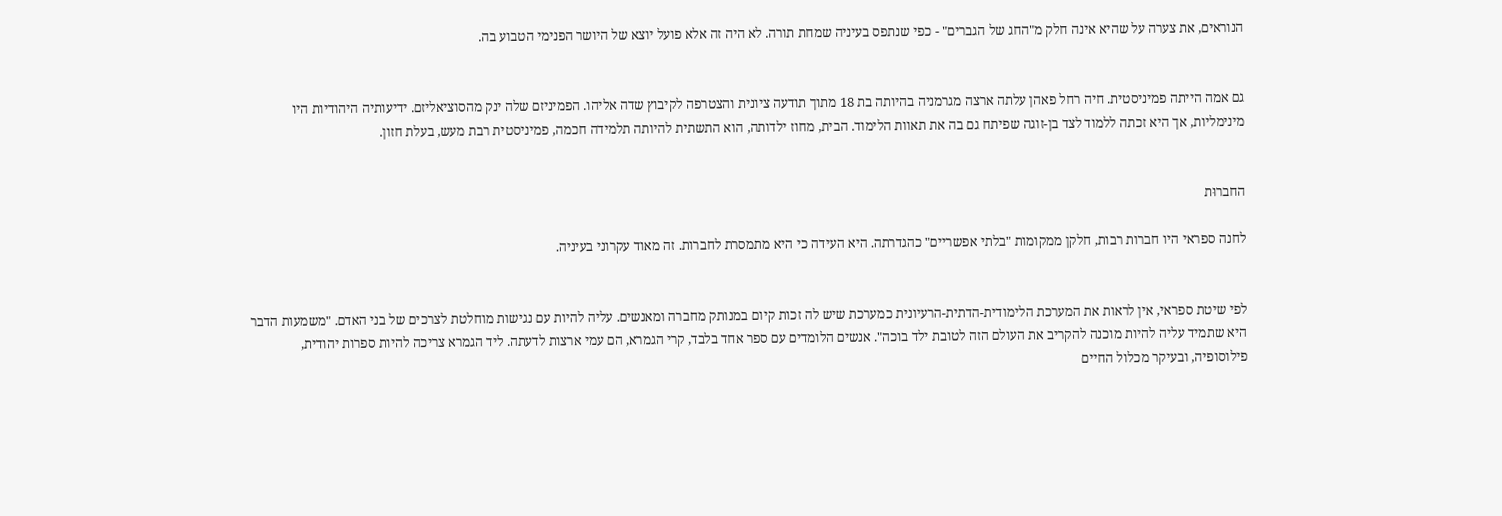הנוראים, את צערה על שהיא אינה חלק מ"החג של הגברים" - כפי שנתפס בעיניה שמחת תורה. לא היה זה אלא פועל יוצא של היושר הפנימי הטבוע בה.


גם אמה הייתה פמיניסטית. חיה רחל פאהן עלתה ארצה מגרמניה בהיותה בת 18 מתוך תודעה ציונית והצטרפה לקיבוץ שדה אליהו. הפמיניזם שלה ינק מהסוציאליזם. ידיעותיה היהודיות היו מינימליות, אך היא זכתה ללמוד לצד בן-זוגה שפיתח גם בה את תאוות הלימוד. הבית, מחוז ילדותה, הוא התשתית להיותה תלמידה חכמה, פמיניסטית רבת מעש, בעלת חזון.


החברוּת

לחנה ספראי היו חברות רבות, חלקן ממקומות "בלתי אפשריים" כהגדרתה. היא העידה כי היא מתמסרת לחברות. זה מאוד עקרוני בעיניה.


לפי שיטת ספראי, אין לראות את המערכת הלימודית-הדתית-הרעיונית כמערכת שיש לה זכות קיום במנותק מחברה ומאנשים. עליה להיות עם נגישות מוחלטת לצרכים של בני האדם. "משמעות הדבר היא שתמיד עליה להיות מוכנה להקריב את העולם הזה לטובת ילד בוכה". אנשים הלומדים עם ספר אחד בלבד, קרי הגמרא, הם עמי ארצות לדעתה. ליד הגמרא צריכה להיות ספרות יהודית, פילוסופיה, ובעיקר מכלול החיים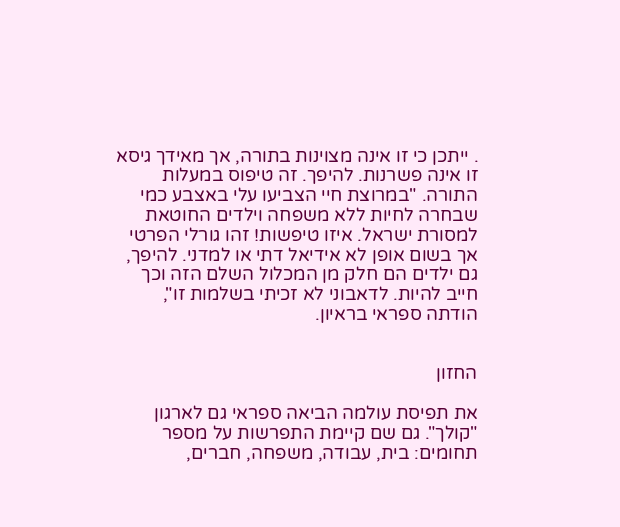. ייתכן כי זו אינה מצוינות בתורה, אך מאידך גיסא זו אינה פשרנות. להיפך. זה טיפוס במעלות התורה. "במרוצת חיי הצביעו עלי באצבע כמי שבחרה לחיות ללא משפחה וילדים החוטאת למסורת ישראל. איזו טיפשות! זהו גורלי הפרטי אך בשום אופן לא אידיאל דתי או למדני. להיפך, גם ילדים הם חלק מן המכלול השלם הזה וכך חייב להיות. לדאבוני לא זכיתי בשלמות זו", הודתה ספראי בראיון.


החזון

את תפיסת עולמה הביאה ספראי גם לארגון "קולך". גם שם קיימת התפרשות על מספר תחומים: בית, עבודה, משפחה, חברים,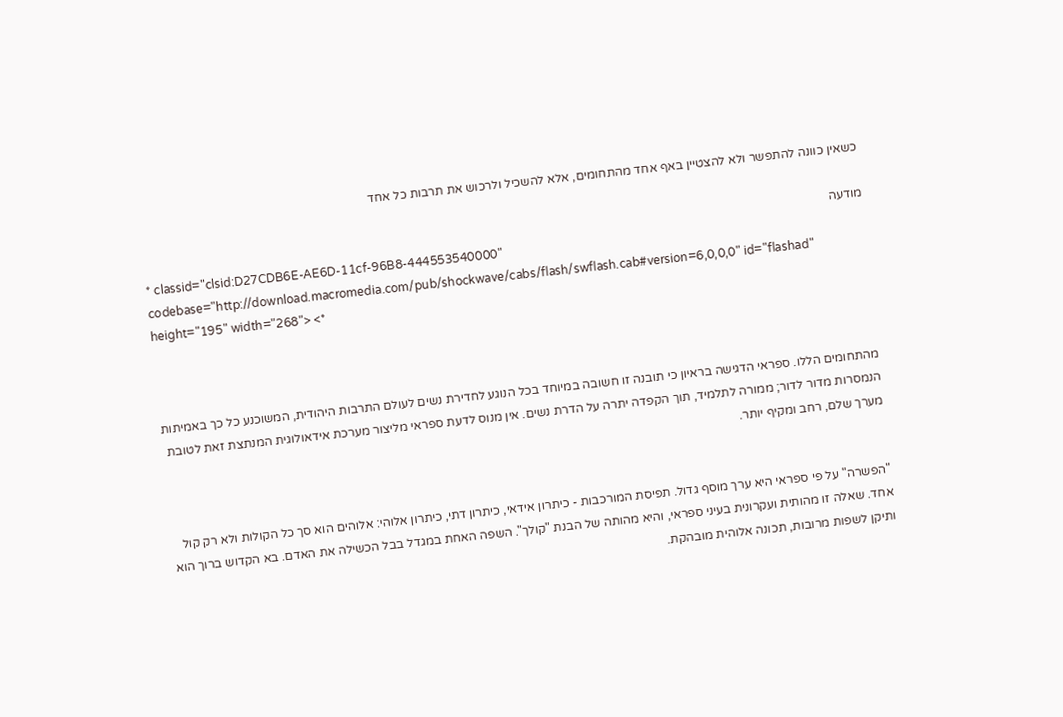כשאין כוונה להתפשר ולא להצטיין באף אחד מהתחומים, אלא להשכיל ולרכוש את תרבות כל אחד

מודעה
* classid="clsid:D27CDB6E-AE6D-11cf-96B8-444553540000" codebase="http://download.macromedia.com/pub/shockwave/cabs/flash/swflash.cab#version=6,0,0,0" id="flashad" height="195" width="268"> <*



מהתחומים הללו. ספראי הדגישה בראיון כי תובנה זו חשובה במיוחד בכל הנוגע לחדירת נשים לעולם התרבות היהודית, המשוכנע כל כך באמיתות הנמסרות מדור לדור; ממורה לתלמיד, תוך הקפדה יתרה על הדרת נשים. אין מנוס לדעת ספראי מליצור מערכת אידאולוגית המנתצת זאת לטובת מערך שלם, רחב ומקיף יותר.


"הפשרה" על פי ספראי היא ערך מוסף גדול. תפיסת המורכבות - כיתרון אידאי, כיתרון דתי, כיתרון אלוהי: אלוהים הוא סך כל הקולות ולא רק קול אחד. שאלה זו מהותית ועקרונית בעיני ספראי, והיא מהותה של הבנת "קולך". השפה האחת במגדל בבל הכשילה את האדם. בא הקדוש ברוך הוא ותיקן לשפות מרובות, תכונה אלוהית מובהקת.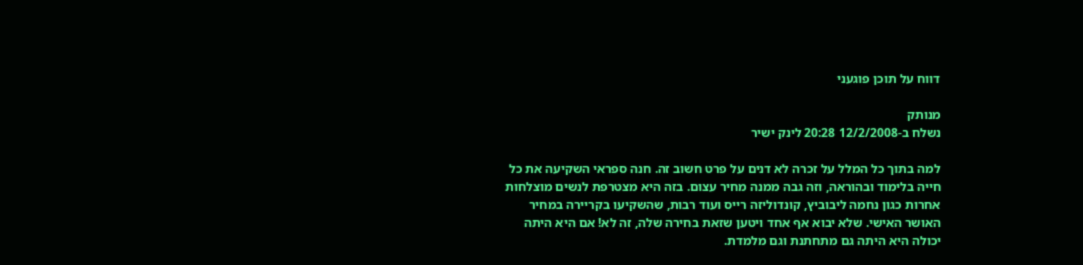דווח על תוכן פוגעני

מנותק
נשלח ב-12/2/2008 20:28 לינק ישיר

למה בתוך כל המלל על זכרה לא דנים על פרט חשוב זה. חנה ספראי השקיעה את כל חייה בלימוד ובהוראה, וזה גבה ממנה מחיר עצום. בזה היא מצטרפת לנשים מוצלחות אחרות כגון נחמה ליבוביץ, קונדוליזה רייס ועוד רבות, שהשקיעו בקריירה במחיר האושר האישי. שלא יבוא אף אחד ויטען שזאת בחירה שלה, זה לא! אם היא היתה יכולה היא היתה גם מתחתנת וגם מלמדת.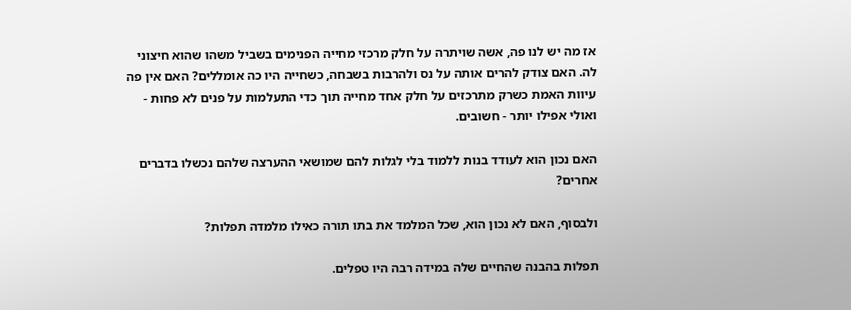אז מה יש לנו פה, אשה שויתרה על חלק מרכזי מחייה הפנימים בשביל משהו שהוא חיצוני לה. האם צודק להרים אותה על נס ולהרבות בשבחה, כשחייה היו כה אומללים? האם אין פה עיוות האמת כשרק מתרכזים על חלק אחד מחייה תוך כדי התעלמות על פנים לא פחות - ואולי אפילו יותר - חשובים.

האם נכון הוא לעודד בנות ללמוד בלי לגלות להם שמושאי ההערצה שלהם נכשלו בדברים אחרים?

ולבסוף, האם לא נכון הוא, שכל המלמד את בתו תורה כאילו מלמדה תפלות?

תפלות בהבנה שהחיים שלה במידה רבה היו טפלים.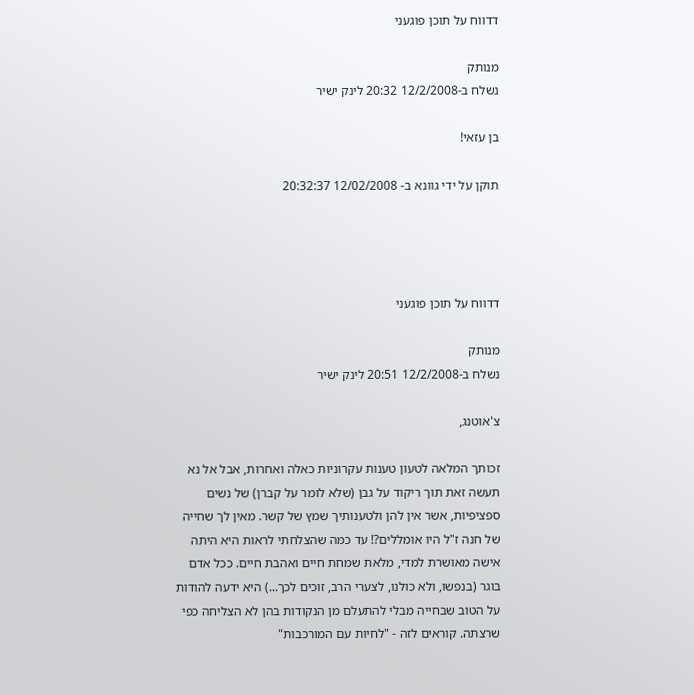דדווח על תוכן פוגעני

מנותק
נשלח ב-12/2/2008 20:32 לינק ישיר

בן עזאי!

תוקן על ידי גוונא ב- 12/02/2008 20:32:37




דדווח על תוכן פוגעני

מנותק
נשלח ב-12/2/2008 20:51 לינק ישיר

צ'אוטנג,

זכותך המלאה לטעון טענות עקרוניות כאלה ואחרות, אבל אל נא תעשה זאת תוך ריקוד על גבן (שלא לומר על קברן) של נשים ספציפיות, אשר אין להן ולטענותיך שמץ של קשר. מאין לך שחייה של חנה ז"ל היו אומללים?! עד כמה שהצלחתי לראות היא היתה אישה מאושרת למדי, מלאת שמחת חיים ואהבת חיים. ככל אדם בוגר (בנפשו, ולא כולנו, לצערי הרב, זוכים לכך...) היא ידעה להודות על הטוב שבחייה מבלי להתעלם מן הנקודות בהן לא הצליחה כפי שרצתה. קוראים לזה - "לחיות עם המורכבות"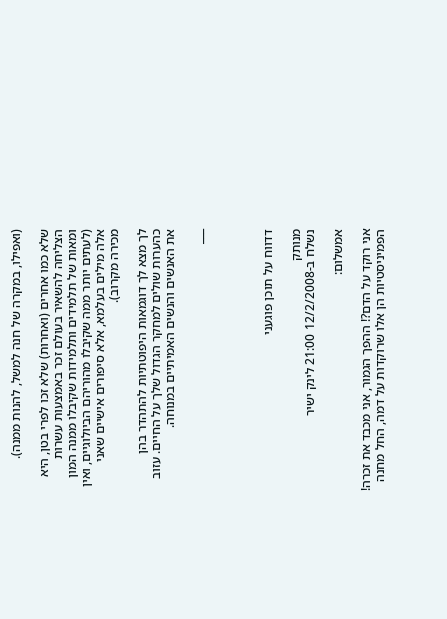(ואפילו, במקרה של חנה למשל, להנות ממנה).

שלא כמו אחרים (ואחרות) שלא זכו לפרי בטן, היא הצליחה להשאיר בעולם זכר באמצעות עשרות ומאות של תלמידים ותלמידות שקיבלו ממנה המון (לעתים יותר ממה שקיבלו מהוריהם הביולוגיים, ואין אלה מילים בעלמא, אלא סיפורים אישיים שאני מכירה מקרוב).

לך מצא לך דוגמאות היפוטתיות להתהדר בהן כהערות שולים למחקר הגדול שלך על החיים. עזוב את האנשים והנשים האמיתיים במנוחה.

___




דדווח על תוכן פוגעני

מנותק
נשלח ב-12/2/2008 21:00 לינק ישיר

אמשלום:

אני רוקד על הדם?! ההפך הגמור, אני מכבד את זכרה! הפמיניסטיות הן אלו שרוקדות על דמה, החל מחנה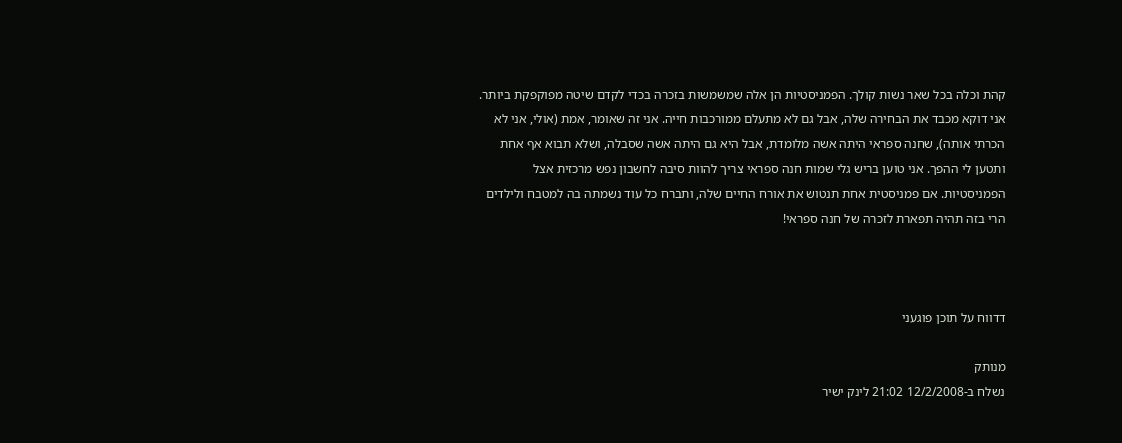קהת וכלה בכל שאר נשות קולך. הפמניסטיות הן אלה שמשמשות בזכרה בכדי לקדם שיטה מפוקפקת ביותר. אני דוקא מכבד את הבחירה שלה, אבל גם לא מתעלם ממורכבות חייה. אני זה שאומר, אמת (אולי, אני לא הכרתי אותה), שחנה ספראי היתה אשה מלומדת, אבל היא גם היתה אשה שסבלה, ושלא תבוא אף אחת ותטען לי ההפך. אני טוען בריש גלי שמות חנה ספראי צריך להוות סיבה לחשבון נפש מרכזית אצל הפמניסטיות. אם פמניסטית אחת תנטוש את אורח החיים שלה, ותברח כל עוד נשמתה בה למטבח ולילדים הרי בזה תהיה תפארת לזכרה של חנה ספראי!



דדווח על תוכן פוגעני

מנותק
נשלח ב-12/2/2008 21:02 לינק ישיר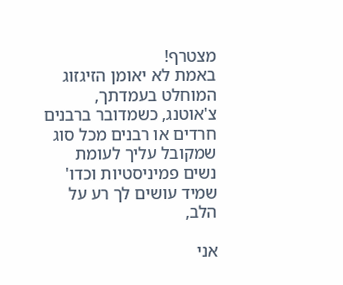מצטרף!
באמת לא יאומן הזיגזוג המוחלט בעמדתך, צ'אוטנג, כשמדובר ברבנים חרדים או רבנים מכל סוג שמקובל עליך לעומת נשים פמיניסטיות וכדו' שמיד עושים לך רע על הלב,

אני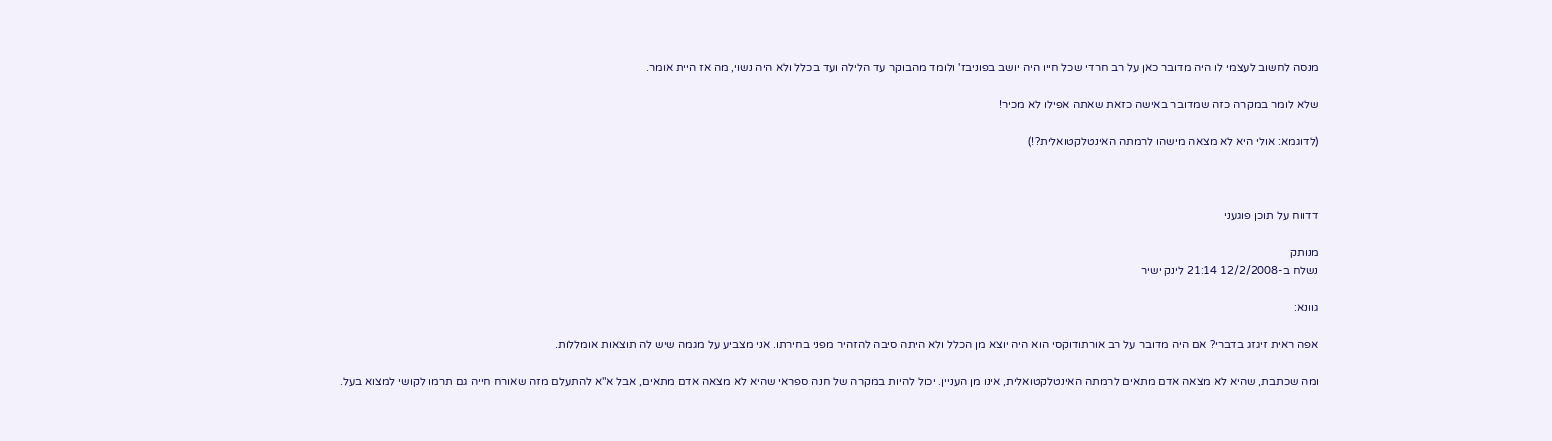מנסה לחשוב לעצמי לו היה מדובר כאן על רב חרדי שכל חייו היה יושב בפוניבז' ולומד מהבוקר עד הלילה ועד בכלל ולא היה נשוי, מה אז היית אומר.

שלא לומר במקרה כזה שמדובר באישה כזאת שאתה אפילו לא מכיר!

(לדוגמא: אולי היא לא מצאה מישהו לרמתה האינטלקטואלית?!)



דדווח על תוכן פוגעני

מנותק
נשלח ב-12/2/2008 21:14 לינק ישיר

גוונא:

אפה ראית זיגזג בדברי? אם היה מדובר על רב אורתודוקסי הוא היה יוצא מן הכלל ולא היתה סיבה להזהיר מפני בחירתו. אני מצביע על מגמה שיש לה תוצאות אומללות.

ומה שכתבת, שהיא לא מצאה אדם מתאים לרמתה האינטלקטואלית, אינו מן העניין. יכול להיות במקרה של חנה ספראי שהיא לא מצאה אדם מתאים, אבל א"א להתעלם מזה שאורח חייה גם תרמו לקושי למצוא בעל.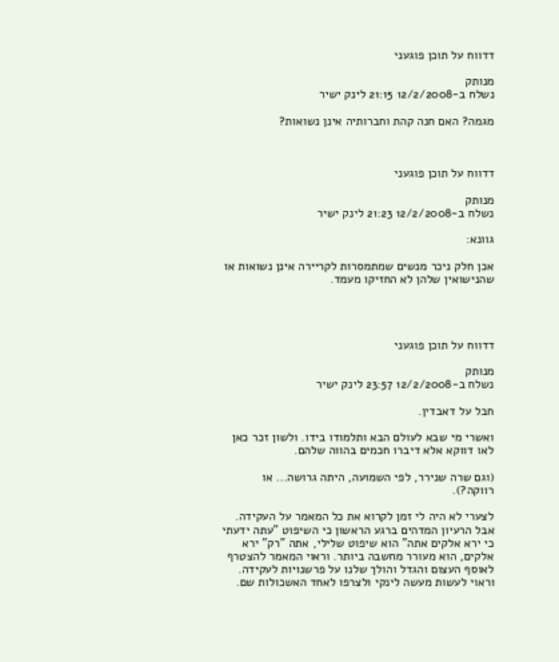דדווח על תוכן פוגעני

מנותק
נשלח ב-12/2/2008 21:15 לינק ישיר

מגמה? האם חנה קהת וחברותיה אינן נשואות?



דדווח על תוכן פוגעני

מנותק
נשלח ב-12/2/2008 21:23 לינק ישיר

גוונא:

אכן חלק ניכר מנשים שמתמסרות לקריירה אינן נשואות או שהנישואין שלהן לא החזיקו מעמד.




דדווח על תוכן פוגעני

מנותק
נשלח ב-12/2/2008 23:57 לינק ישיר

חבל על דאבדין.

ואשרי מי שבא לעולם הבא ותלמודו בידו. ולשון זכר כאן לאו דווקא אלא דיברו חכמים בהווה שלהם.

(וגם שרה שנירר, לפי השמועה, היתה גרושה... או רווקה?).

לצערי לא היה לי זמן לקרוא את כל המאמר על העקידה. אבל הרעיון המדהים ברגע הראשון כי השיפוט "עתה ידעתי כי ירא אלקים אתה" הוא שיפוט שלילי, אתה "רק" ירא אלקים, הוא מעורר מחשבה ביותר. וראוי המאמר להצטרף לאוסף העצום והגדל והולך שלנו על פרשנויות לעקידה. וראוי לעשות מעשה לינקי ולצרפו לאחד האשכולות שם.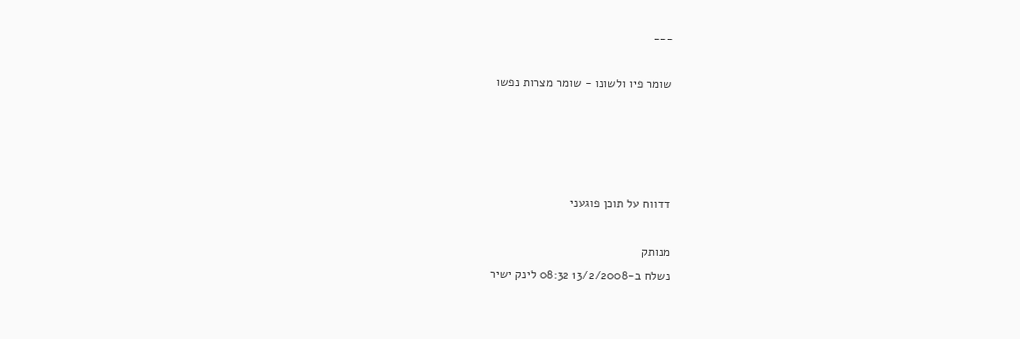___

שומר פיו ולשונו - שומר מצרות נפשו




דדווח על תוכן פוגעני

מנותק
נשלח ב-13/2/2008 08:32 לינק ישיר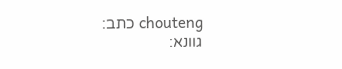chouteng כתב:
גוונא: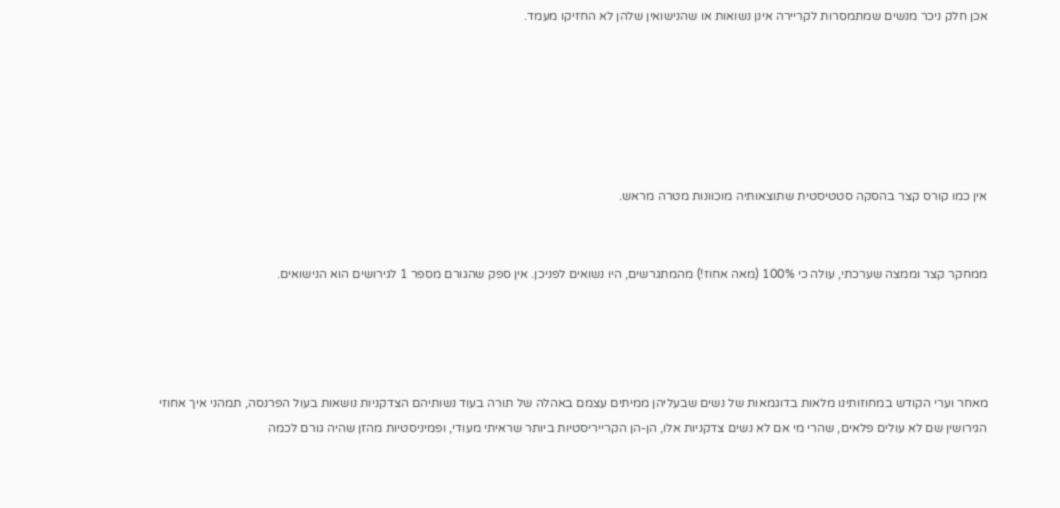אכן חלק ניכר מנשים שמתמסרות לקריירה אינן נשואות או שהנישואין שלהן לא החזיקו מעמד.






אין כמו קורס קצר בהסקה סטטיסטית שתוצאותיה מוכוונות מטרה מראש.


ממחקר קצר וממצה שערכתי, עולה כי 100% (מאה אחוז!) מהמתגרשים, היו נשואים לפניכן. אין ספק שהגורם מספר 1 לגירושים הוא הנישואים.




מאחר וערי הקודש במחוזותינו מלאות בדוגמאות של נשים שבעליהן ממיתים עצמם באהלה של תורה בעוד נשותיהם הצדקניות נושאות בעול הפרנסה, תמהני איך אחוזי הגירושין שם לא עולים פלאים, שהרי מי אם לא נשים צדקניות אלו, הן-הן הקרייריסטיות ביותר שראיתי מעודי, ופמיניסטיות מהזן שהיה גורם לכמה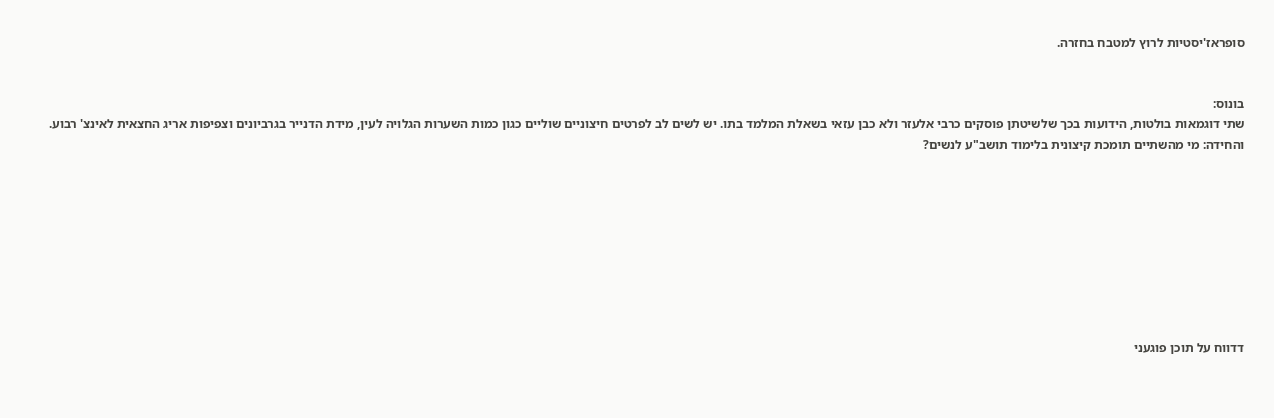סופראז'יסטיות לרוץ למטבח בחזרה.


בונוס:
שתי דוגמאות בולטות, הידועות בכך שלשיטתן פוסקים כרבי אלעזר ולא כבן עזאי בשאלת המלמד בתו. יש לשים לב לפרטים חיצוניים שוליים כגון כמות השערות הגלויה לעין, מידת הדנייר בגרביונים וצפיפות אריג החצאית לאינצ' רבוע. והחידה: מי מהשתיים תומכת קיצונית בלימוד תושב"ע לנשים?









דדווח על תוכן פוגעני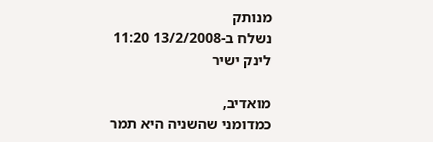מנותק
נשלח ב-13/2/2008 11:20 לינק ישיר

מואדיב,
כמדומני שהשניה היא תמר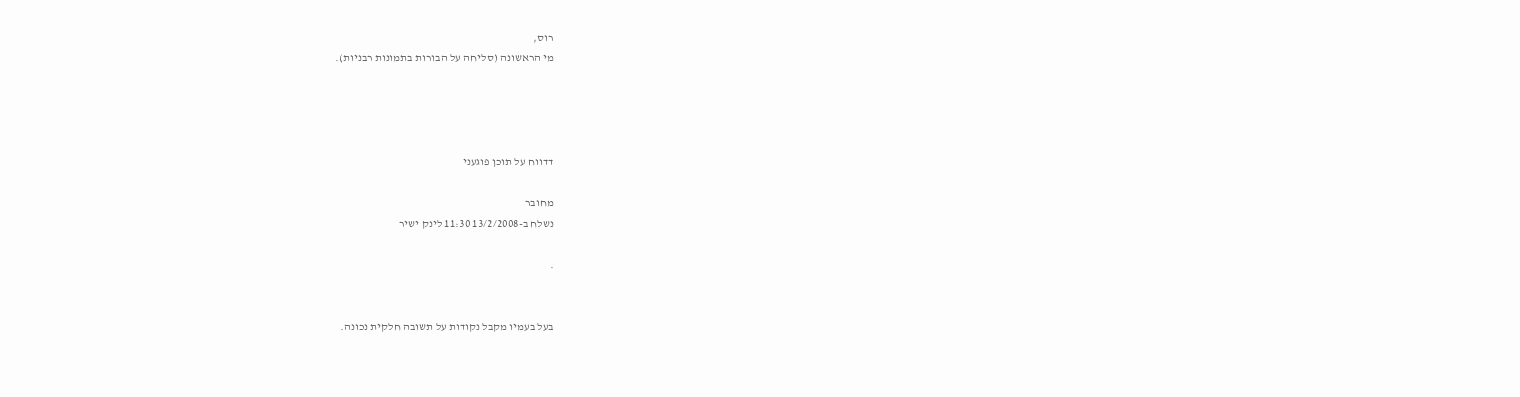רוס,
מי הראשונה (סליחה על הבורות בתמונות רבניות).




דדווח על תוכן פוגעני

מחובר
נשלח ב-13/2/2008 11:30 לינק ישיר

.


בעל בעמיו מקבל נקודות על תשובה חלקית נכונה.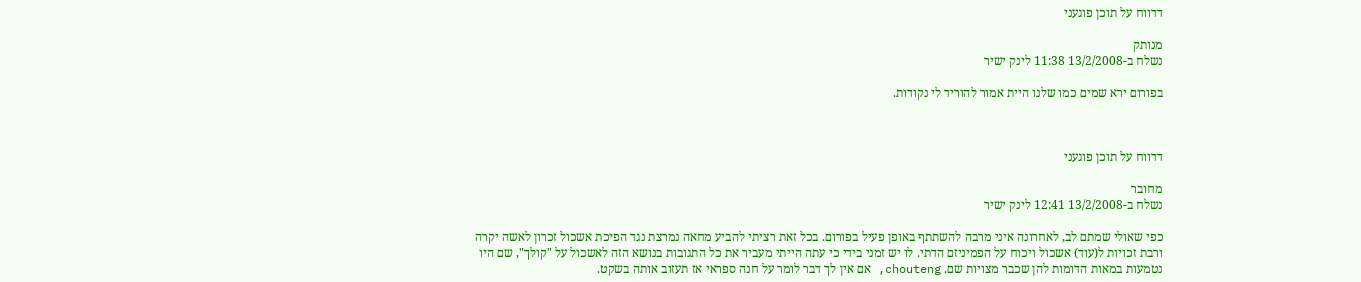דדווח על תוכן פוגעני

מנותק
נשלח ב-13/2/2008 11:38 לינק ישיר

בפורום ירא שמים כמו שלנו היית אמור להוריד לי נקודות.



דדווח על תוכן פוגעני

מחובר
נשלח ב-13/2/2008 12:41 לינק ישיר

כפי שאולי שמתם לב, לאחרונה איני מרבה להשתתף באופן פעיל בפורום. בכל זאת רציתי להביע מחאה נמרצת נגד הפיכת אשכול זכרון לאשה יקרה ורבת זכויות ל(עוד) אשכול ויכוח על הפמיניזם הדתי. לו יש זמני בידי כי עתה הייתי מעביר את כל התגובות בנושא הזה לאשכול על "קולך", שם היו נטמעות במאות הדומות להן שכבר מצויות שם. chouteng, אם אין לך דבר לומר על חנה ספראי אז תעזוב אותה בשקט.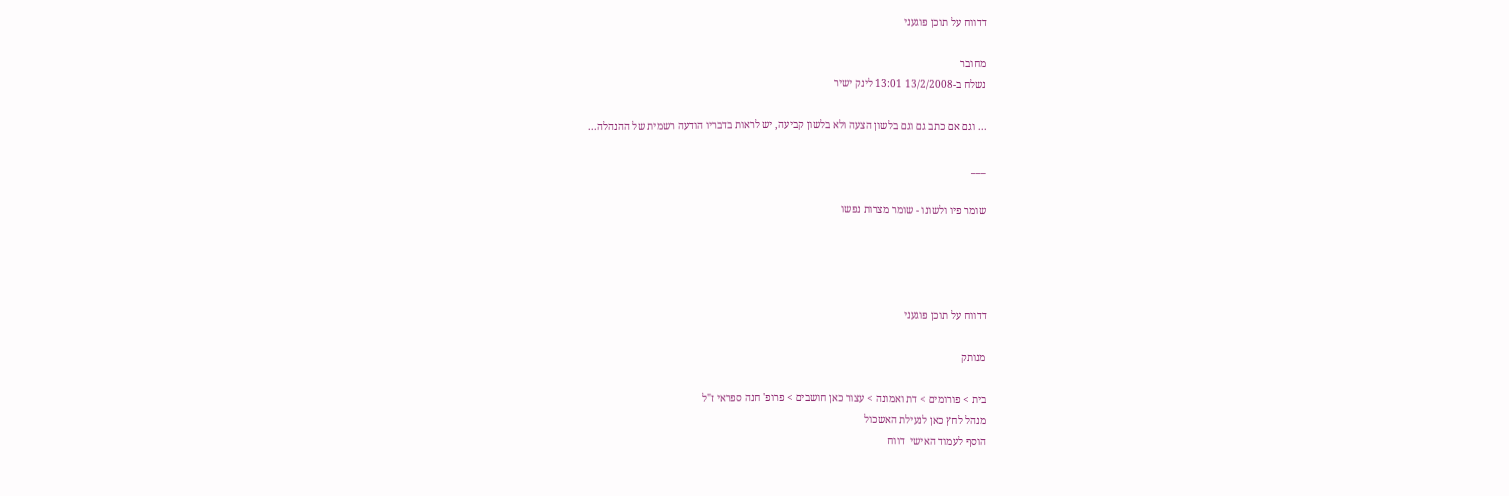דדווח על תוכן פוגעני

מחובר
נשלח ב-13/2/2008 13:01 לינק ישיר

... וגם אם כתב גם וגם בלשון הצעה ולא בלשון קביעה, יש לראות בדבריו הודעה רשמית של ההנהלה...

___

שומר פיו ולשונו - שומר מצרות נפשו




דדווח על תוכן פוגעני

מנותק

בית > פורומים > דת ואמונה > עצור כאן חושבים > פרופ' חנה ספראי ז"ל
מנהל לחץ כאן לנעילת האשכול
הוסף לעמוד האישי  דווח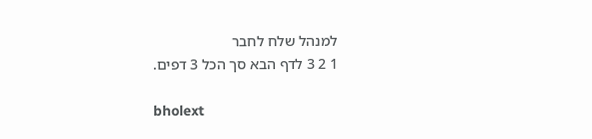למנהל שלח לחבר
1 2 3 לדף הבא סך הכל 3 דפים.

bholext